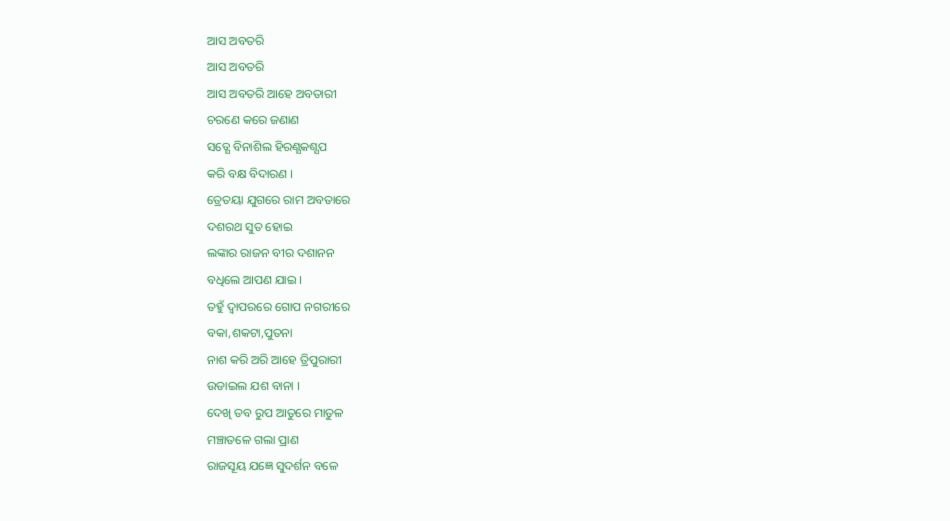ଆସ ଅବତରି
ଆସ ଅବତରି
ଆସ ଅବତରି ଆହେ ଅବତାରୀ
ଚରଣେ କରେ ଜଣାଣ
ସତ୍ଯେ ବିନାଶିଲ ହିରଣ୍ଯକଶ୍ଯପ
କରି ବକ୍ଷ ବିଦାରଣ ।
ତ୍ରେତୟା ଯୁଗରେ ରାମ ଅବତାରେ
ଦଶରଥ ସୁତ ହୋଇ
ଲଙ୍କାର ରାଜନ ବୀର ଦଶାନନ
ବଧିଲେ ଆପଣ ଯାଇ ।
ତହୁଁ ଦ୍ବାପରରେ ଗୋପ ନଗରୀରେ
ବକା,ଶକଟା,ପୁତନା
ନାଶ କରି ଅରି ଆହେ ତ୍ରିପୁରାରୀ
ଉଡାଇଲ ଯଶ ବାନା ।
ଦେଖି ତବ ରୁପ ଆତୁରେ ମାତୁଳ
ମଞ୍ଚାତଳେ ଗଲା ପ୍ରାଣ
ରାଜସୂୟ ଯଜ୍ଞେ ସୁଦର୍ଶନ ବଳେ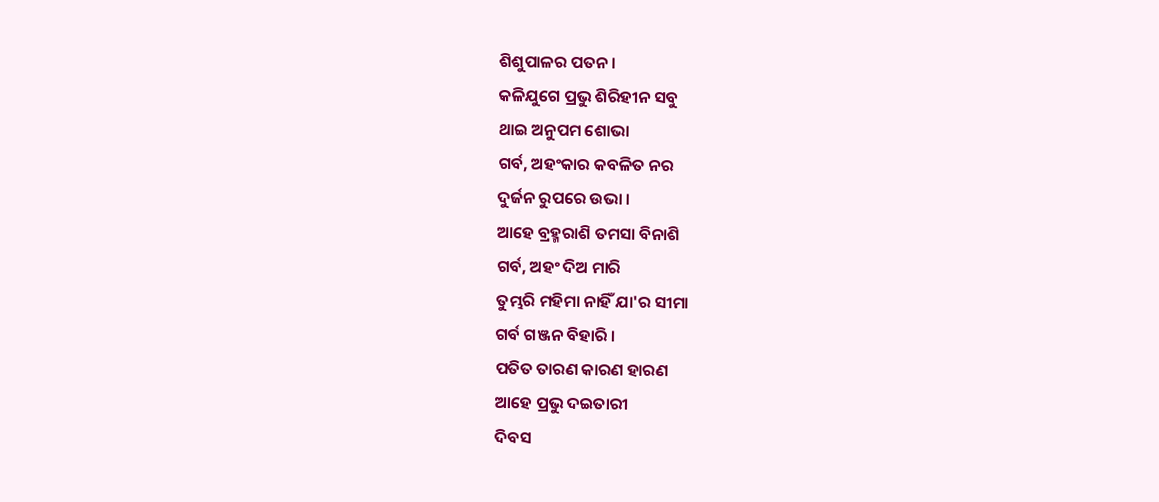ଶିଶୁପାଳର ପତନ ।
କଳିଯୁଗେ ପ୍ରଭୁ ଶିରିହୀନ ସବୁ
ଥାଇ ଅନୁପମ ଶୋଭା
ଗର୍ବ, ଅହଂକାର କବଳିତ ନର
ଦୁର୍ଜନ ରୁପରେ ଉଭା ।
ଆହେ ବ୍ରହ୍ମରାଶି ତମସା ବିନାଶି
ଗର୍ବ, ଅହଂ ଦିଅ ମାରି
ତୁମ୍ଭରି ମହିମା ନାହିଁ ଯା'ର ସୀମା
ଗର୍ବ ଗଞ୍ଜନ ବିହାରି ।
ପତିତ ତାରଣ କାରଣ ହାରଣ
ଆହେ ପ୍ରଭୁ ଦଇତାରୀ
ଦିବସ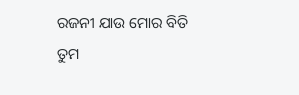ରଜନୀ ଯାଉ ମୋର ବିତି
ତୁମ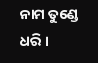ନାମ ତୁଣ୍ଡେ ଧରି ।